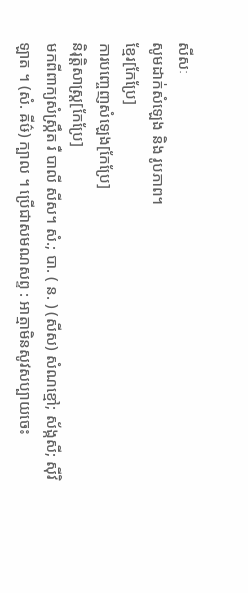សីសៈ
សូមដាក់សំឡេង និង រូបភាព។
ខ្មែរ[កែប្រែ]
ការបញ្ចេញសំឡេង[កែប្រែ]
និរុត្តិសាស្ត្រ[កែប្រែ]
មកពីពាក្យសំស្ក្រឹត រឺ បាលី សីស។ សំ.; បា. ( ន. ) (សីស) សំណខ្មៅ; ស័ង្កសី; ស៊ីវិឡាត ។ (សំ. ឝីឞ៌) ក្បាល ។ ប្រើជាសមណសព្ទ : អាត្មាមិនសូវសប្បាយចេះ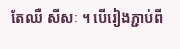តែឈឺ សីសៈ ។ បើរៀងភ្ជាប់ពី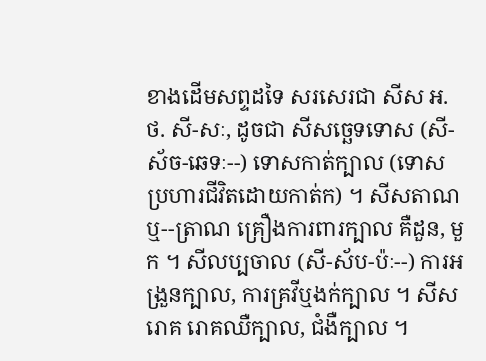ខាងដើមសព្ទដទៃ សរសេរជា សីស អ. ថ. សី-សៈ, ដូចជា សីសច្ឆេទទោស (សី-ស័ច-ឆេទៈ--) ទោសកាត់ក្បាល (ទោសប្រហារជីវិតដោយកាត់ក) ។ សីសតាណ ឬ--ត្រាណ គ្រឿងការពារក្បាល គឺដួន, មួក ។ សីលប្បចាល (សី-ស័ប-ប៉ៈ--) ការអង្រួនក្បាល, ការគ្រវីឬងក់ក្បាល ។ សីសរោគ រោគឈឺក្បាល, ជំងឺក្បាល ។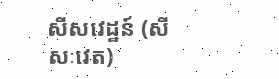សីសវេដ្ឋន៍ (សីសៈវេត)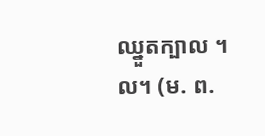ឈ្នួតក្បាល ។ល។ (ម. ព.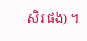សិរ ផង) ។